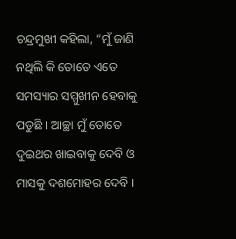ଚନ୍ଦ୍ରମୁଖୀ କହିଲା, “ମୁଁ ଜାଣି ନଥିଲି କି ତୋତେ ଏତେ ସମସ୍ୟାର ସମ୍ମୁଖୀନ ହେବାକୁ ପଡୁଛି । ଆଚ୍ଛା ମୁଁ ତୋତେ ଦୁଇଥର ଖାଇବାକୁ ଦେବି ଓ ମାସକୁ ଦଶମୋହର ଦେବି ।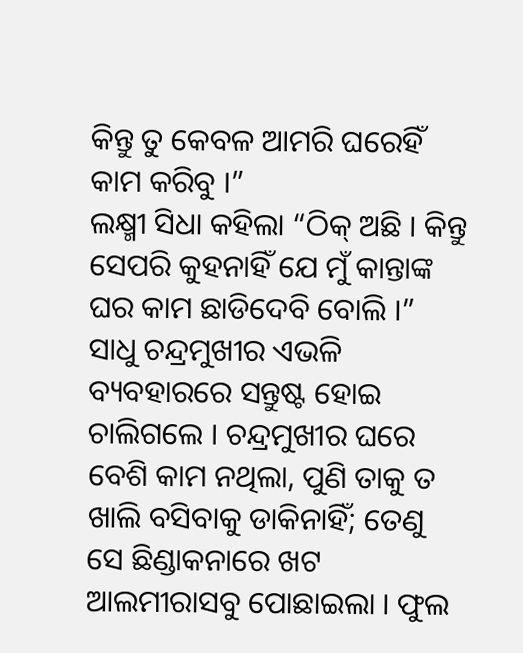କିନ୍ତୁ ତୁ କେବଳ ଆମରି ଘରେହିଁ କାମ କରିବୁ ।”
ଲକ୍ଷ୍ମୀ ସିଧା କହିଲା “ଠିକ୍ ଅଛି । କିନ୍ତୁ ସେପରି କୁହନାହିଁ ଯେ ମୁଁ କାନ୍ତାଙ୍କ ଘର କାମ ଛାଡିଦେବି ବୋଲି ।”
ସାଧୁ ଚନ୍ଦ୍ରମୁଖୀର ଏଭଳି ବ୍ୟବହାରରେ ସନ୍ତୁଷ୍ଟ ହୋଇ ଚାଲିଗଲେ । ଚନ୍ଦ୍ରମୁଖୀର ଘରେ ବେଶି କାମ ନଥିଲା, ପୁଣି ତାକୁ ତ ଖାଲି ବସିବାକୁ ଡାକିନାହିଁ; ତେଣୁ ସେ ଛିଣ୍ଡାକନାରେ ଖଟ ଆଲମୀରାସବୁ ପୋଛାଇଲା । ଫୁଲ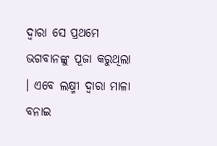ଦ୍ୱାରା ସେ ପ୍ରଥମେ ଭଗବାନଙ୍କୁ ପୂଜା କରୁଥିଲା । ଏବେ ଲକ୍ଷ୍ମୀ ଦ୍ୱାରା ମାଳା ବନାଇ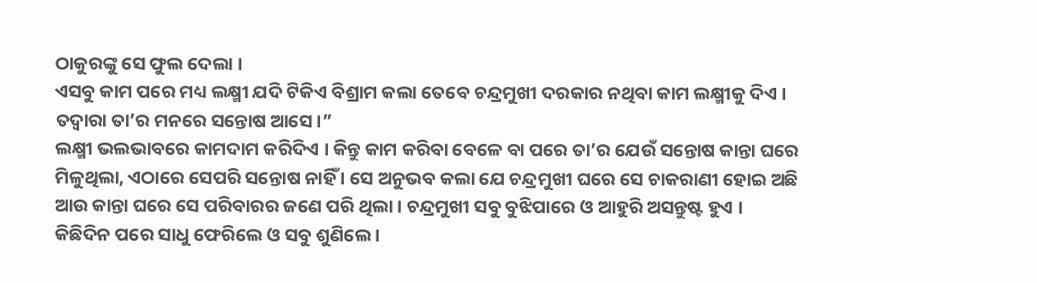ଠାକୁରଙ୍କୁ ସେ ଫୁଲ ଦେଲା ।
ଏସବୁ କାମ ପରେ ମଧ୍ୟ ଲକ୍ଷ୍ମୀ ଯଦି ଟିକିଏ ବିଶ୍ରାମ କଲା ତେବେ ଚନ୍ଦ୍ରମୁଖୀ ଦରକାର ନଥିବା କାମ ଲକ୍ଷ୍ମୀକୁ ଦିଏ । ତଦ୍ୱାରା ତା’ର ମନରେ ସନ୍ତୋଷ ଆସେ ।”
ଲକ୍ଷ୍ମୀ ଭଲଭାବରେ କାମଦାମ କରିଦିଏ । କିନ୍ତୁ କାମ କରିବା ବେଳେ ବା ପରେ ତା’ର ଯେଉଁ ସନ୍ତୋଷ କାନ୍ତା ଘରେ ମିଳୁଥିଲା, ଏଠାରେ ସେପରି ସନ୍ତୋଷ ନାହିଁ । ସେ ଅନୁଭବ କଲା ଯେ ଚନ୍ଦ୍ରମୁଖୀ ଘରେ ସେ ଚାକରାଣୀ ହୋଇ ଅଛି ଆଉ କାନ୍ତା ଘରେ ସେ ପରିବାରର ଜଣେ ପରି ଥିଲା । ଚନ୍ଦ୍ରମୁଖୀ ସବୁ ବୁଝିପାରେ ଓ ଆହୁରି ଅସନ୍ତୁଷ୍ଟ ହୁଏ ।
କିଛିଦିନ ପରେ ସାଧୁ ଫେରିଲେ ଓ ସବୁ ଶୁଣିଲେ ।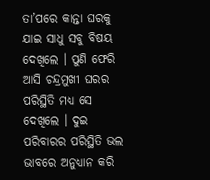ତା’ପରେ କାନ୍ତା ଘରକୁ ଯାଇ ସାଧୁ ସବୁ ବିଷୟ ଦେଖିଲେ । ପୁଣି ଫେରି ଆସି ଚନ୍ଦ୍ରମୁଖୀ ଘରର ପରିସ୍ଥିତି ମଧ୍ୟ ସେ ଦେଖିଲେ । ଦୁଇ ପରିବାରର ପରିସ୍ଥିତି ଭଲ ଭାବରେ ଅନୁଧ୍ୟାନ କରି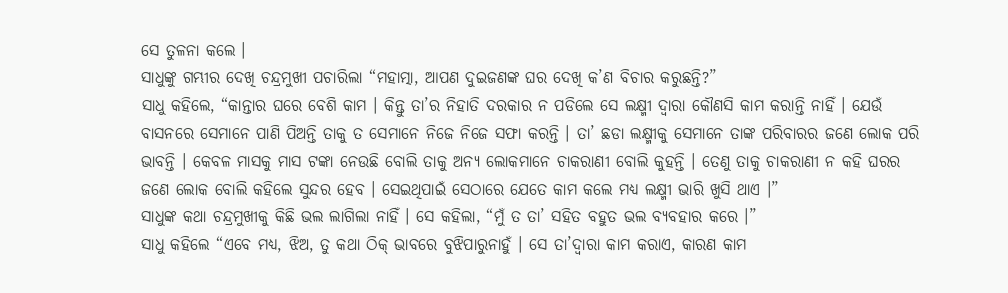ସେ ତୁଳନା କଲେ ।
ସାଧୁଙ୍କୁ ଗମ୍ଭୀର ଦେଖି ଚନ୍ଦ୍ରମୁଖୀ ପଚାରିଲା “ମହାତ୍ମା, ଆପଣ ଦୁଇଜଣଙ୍କ ଘର ଦେଖି କ’ଣ ବିଚାର କରୁଛନ୍ତି?”
ସାଧୁ କହିଲେ, “କାନ୍ତାର ଘରେ ବେଶି କାମ । କିନ୍ତୁ ତା’ର ନିହାତି ଦରକାର ନ ପଡିଲେ ସେ ଲକ୍ଷ୍ମୀ ଦ୍ୱାରା କୌଣସି କାମ କରାନ୍ତି ନାହିଁ । ଯେଉଁ ବାସନରେ ସେମାନେ ପାଣି ପିଅନ୍ତି ତାକୁ ତ ସେମାନେ ନିଜେ ନିଜେ ସଫା କରନ୍ତି । ତା’ ଛଡା ଲକ୍ଷ୍ମୀକୁ ସେମାନେ ତାଙ୍କ ପରିବାରର ଜଣେ ଲୋକ ପରି ଭାବନ୍ତି । କେବଳ ମାସକୁ ମାସ ଟଙ୍କା ନେଉଛି ବୋଲି ତାକୁ ଅନ୍ୟ ଲୋକମାନେ ଚାକରାଣୀ ବୋଲି କୁହନ୍ତି । ତେଣୁ ତାକୁ ଚାକରାଣୀ ନ କହି ଘରର ଜଣେ ଲୋକ ବୋଲି କହିଲେ ସୁନ୍ଦର ହେବ । ସେଇଥିପାଇଁ ସେଠାରେ ଯେତେ କାମ କଲେ ମଧ୍ୟ ଲକ୍ଷ୍ମୀ ଭାରି ଖୁସି ଥାଏ ।”
ସାଧୁଙ୍କ କଥା ଚନ୍ଦ୍ରମୁଖୀକୁ କିଛି ଭଲ ଲାଗିଲା ନାହିଁ । ସେ କହିଲା, “ମୁଁ ତ ତା’ ସହିତ ବହୁତ ଭଲ ବ୍ୟବହାର କରେ ।”
ସାଧୁ କହିଲେ “ଏବେ ମଧ୍ୟ, ଝିଅ, ତୁ କଥା ଠିକ୍ ଭାବରେ ବୁଝିପାରୁନାହୁଁ । ସେ ତା’ଦ୍ୱାରା କାମ କରାଏ, କାରଣ କାମ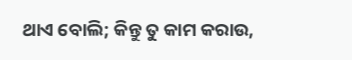ଥାଏ ବୋଲି; କିନ୍ତୁ ତୁ କାମ କରାଉ,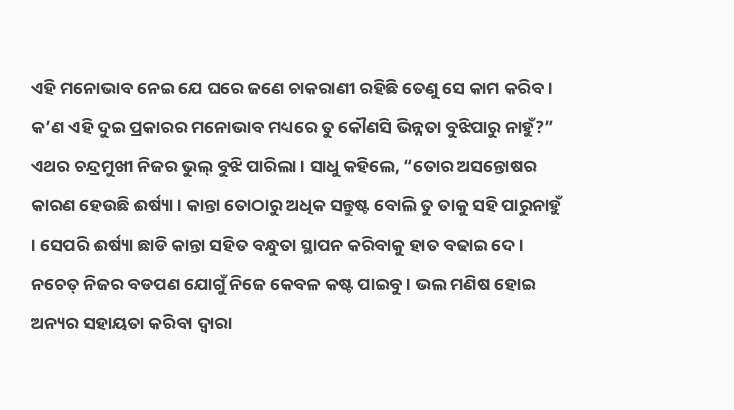ଏହି ମନୋଭାବ ନେଇ ଯେ ଘରେ ଜଣେ ଚାକରାଣୀ ରହିଛି ତେଣୁ ସେ କାମ କରିବ । କ’ଣ ଏହି ଦୁଇ ପ୍ରକାରର ମନୋଭାବ ମଧ୍ୟରେ ତୁ କୌଣସି ଭିନ୍ନତା ବୁଝିପାରୁ ନାହୁଁ?”
ଏଥର ଚନ୍ଦ୍ରମୁଖୀ ନିଜର ଭୁଲ୍ ବୁଝି ପାରିଲା । ସାଧୁ କହିଲେ, “ତୋର ଅସନ୍ତୋଷର କାରଣ ହେଉଛି ଈର୍ଷ୍ୟା । କାନ୍ତା ତୋଠାରୁ ଅଧିକ ସନ୍ତୁଷ୍ଟ ବୋଲି ତୁ ତାକୁ ସହି ପାରୁନାହୁଁ । ସେପରି ଈର୍ଷ୍ୟା ଛାଡି କାନ୍ତା ସହିତ ବନ୍ଧୁତା ସ୍ଥାପନ କରିବାକୁ ହାତ ବଢାଇ ଦେ । ନଚେତ୍ ନିଜର ବଡପଣ ଯୋଗୁଁ ନିଜେ କେବଳ କଷ୍ଟ ପାଇବୁ । ଭଲ ମଣିଷ ହୋଇ ଅନ୍ୟର ସହାୟତା କରିବା ଦ୍ୱାରା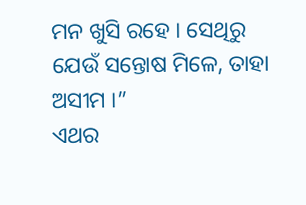ମନ ଖୁସି ରହେ । ସେଥିରୁ ଯେଉଁ ସନ୍ତୋଷ ମିଳେ, ତାହା ଅସୀମ ।”
ଏଥର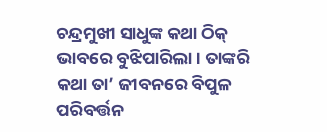ଚନ୍ଦ୍ରମୁଖୀ ସାଧୁଙ୍କ କଥା ଠିକ୍ ଭାବରେ ବୁଝିପାରିଲା । ତାଙ୍କରି କଥା ତା’ ଜୀବନରେ ବିପୁଳ ପରିବର୍ତ୍ତନ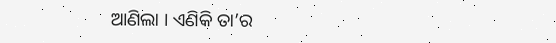ଆଣିଲା । ଏଣିକି ତା’ର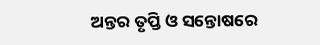ଅନ୍ତର ତୃପ୍ତି ଓ ସନ୍ତୋଷରେ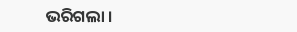ଭରିଗଲା ।